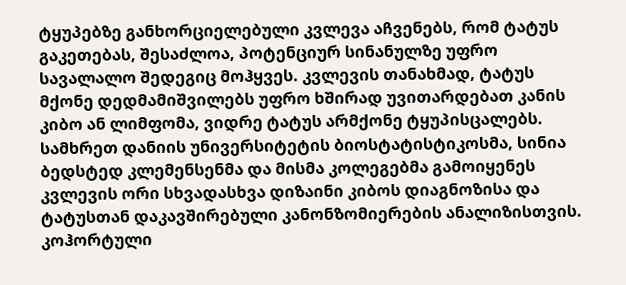ტყუპებზე განხორციელებული კვლევა აჩვენებს, რომ ტატუს გაკეთებას, შესაძლოა, პოტენციურ სინანულზე უფრო სავალალო შედეგიც მოჰყვეს. კვლევის თანახმად, ტატუს მქონე დედმამიშვილებს უფრო ხშირად უვითარდებათ კანის კიბო ან ლიმფომა, ვიდრე ტატუს არმქონე ტყუპისცალებს.
სამხრეთ დანიის უნივერსიტეტის ბიოსტატისტიკოსმა, სინია ბედსტედ კლემენსენმა და მისმა კოლეგებმა გამოიყენეს კვლევის ორი სხვადასხვა დიზაინი კიბოს დიაგნოზისა და ტატუსთან დაკავშირებული კანონზომიერების ანალიზისთვის.
კოჰორტული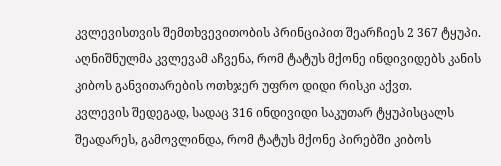კვლევისთვის შემთხვევითობის პრინციპით შეარჩიეს 2 367 ტყუპი. აღნიშნულმა კვლევამ აჩვენა, რომ ტატუს მქონე ინდივიდებს კანის კიბოს განვითარების ოთხჯერ უფრო დიდი რისკი აქვთ.
კვლევის შედეგად, სადაც 316 ინდივიდი საკუთარ ტყუპისცალს შეადარეს, გამოვლინდა, რომ ტატუს მქონე პირებში კიბოს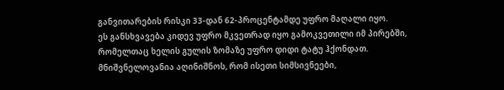განვითარების რისკი 33-დან 62-პროცენტამდე უფრო მაღალი იყო.
ეს განსხვავება კიდევ უფრო მკვეთრად იყო გამოკვეთილი იმ პირებში, რომელთაც ხელის გულის ზომაზე უფრო დიდი ტატუ ჰქონდათ.
მნიშვნელოვანია აღინიშნოს, რომ ისეთი სიმსივნეები,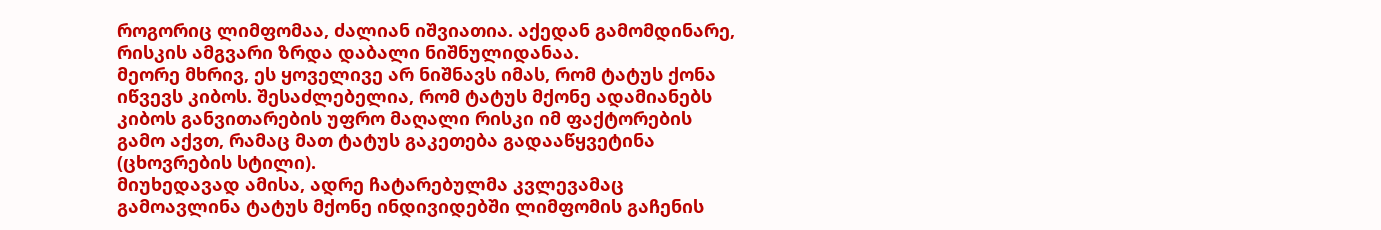როგორიც ლიმფომაა, ძალიან იშვიათია. აქედან გამომდინარე, რისკის ამგვარი ზრდა დაბალი ნიშნულიდანაა.
მეორე მხრივ, ეს ყოველივე არ ნიშნავს იმას, რომ ტატუს ქონა იწვევს კიბოს. შესაძლებელია, რომ ტატუს მქონე ადამიანებს კიბოს განვითარების უფრო მაღალი რისკი იმ ფაქტორების გამო აქვთ, რამაც მათ ტატუს გაკეთება გადააწყვეტინა (ცხოვრების სტილი).
მიუხედავად ამისა, ადრე ჩატარებულმა კვლევამაც გამოავლინა ტატუს მქონე ინდივიდებში ლიმფომის გაჩენის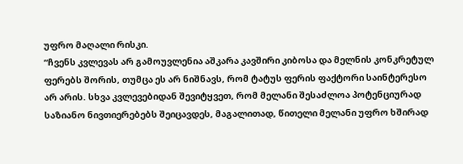უფრო მაღალი რისკი.
“ჩვენს კვლევას არ გამოუვლენია აშკარა კავშირი კიბოსა და მელნის კონკრეტულ ფერებს შორის, თუმცა ეს არ ნიშნავს, რომ ტატუს ფერის ფაქტორი საინტერესო არ არის. სხვა კვლევებიდან შევიტყვეთ, რომ მელანი შესაძლოა პოტენციურად საზიანო ნივთიერებებს შეიცავდეს, მაგალითად, წითელი მელანი უფრო ხშირად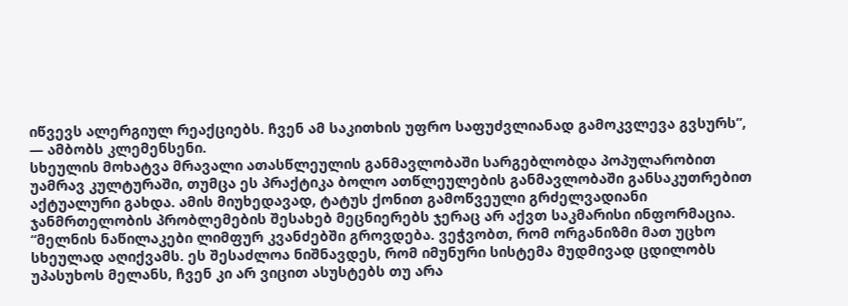იწვევს ალერგიულ რეაქციებს. ჩვენ ამ საკითხის უფრო საფუძვლიანად გამოკვლევა გვსურს”, — ამბობს კლემენსენი.
სხეულის მოხატვა მრავალი ათასწლეულის განმავლობაში სარგებლობდა პოპულარობით უამრავ კულტურაში, თუმცა ეს პრაქტიკა ბოლო ათწლეულების განმავლობაში განსაკუთრებით აქტუალური გახდა. ამის მიუხედავად, ტატუს ქონით გამოწვეული გრძელვადიანი ჯანმრთელობის პრობლემების შესახებ მეცნიერებს ჯერაც არ აქვთ საკმარისი ინფორმაცია.
“მელნის ნაწილაკები ლიმფურ კვანძებში გროვდება. ვეჭვობთ, რომ ორგანიზმი მათ უცხო სხეულად აღიქვამს. ეს შესაძლოა ნიშნავდეს, რომ იმუნური სისტემა მუდმივად ცდილობს უპასუხოს მელანს, ჩვენ კი არ ვიცით ასუსტებს თუ არა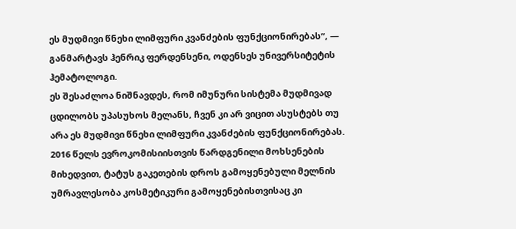ეს მუდმივი წნეხი ლიმფური კვანძების ფუნქციონირებას”, — განმარტავს ჰენრიკ ფერდენსენი, ოდენსეს უნივერსიტეტის ჰემატოლოგი.
ეს შესაძლოა ნიშნავდეს, რომ იმუნური სისტემა მუდმივად ცდილობს უპასუხოს მელანს, ჩვენ კი არ ვიცით ასუსტებს თუ არა ეს მუდმივი წნეხი ლიმფური კვანძების ფუნქციონირებას.
2016 წელს ევროკომისიისთვის წარდგენილი მოხსენების მიხედვით, ტატუს გაკეთების დროს გამოყენებული მელნის უმრავლესობა კოსმეტიკური გამოყენებისთვისაც კი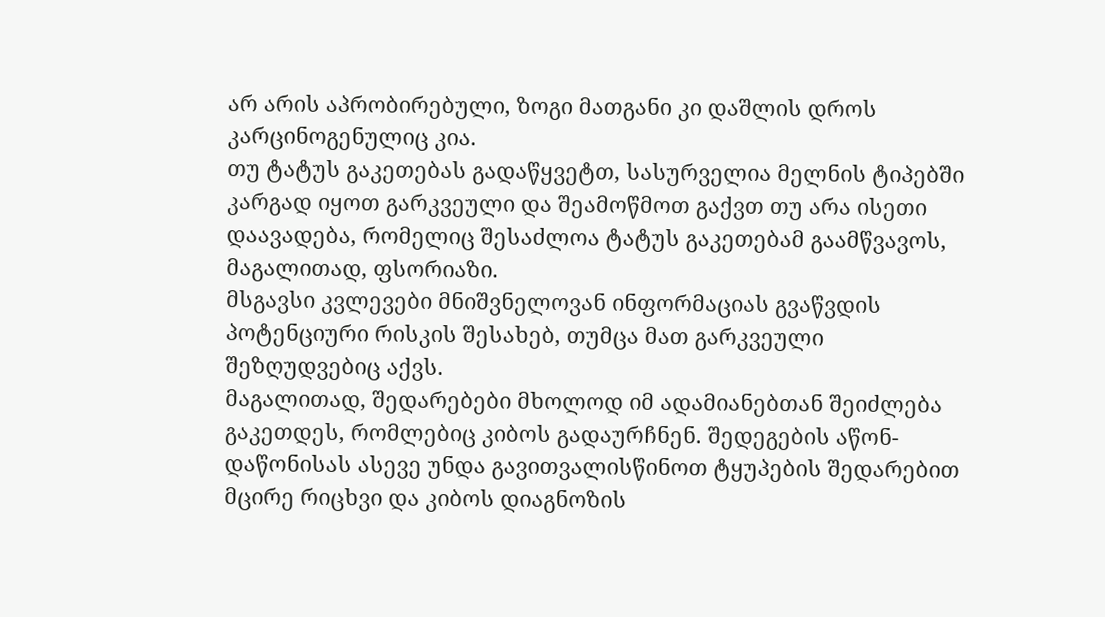არ არის აპრობირებული, ზოგი მათგანი კი დაშლის დროს კარცინოგენულიც კია.
თუ ტატუს გაკეთებას გადაწყვეტთ, სასურველია მელნის ტიპებში კარგად იყოთ გარკვეული და შეამოწმოთ გაქვთ თუ არა ისეთი დაავადება, რომელიც შესაძლოა ტატუს გაკეთებამ გაამწვავოს, მაგალითად, ფსორიაზი.
მსგავსი კვლევები მნიშვნელოვან ინფორმაციას გვაწვდის პოტენციური რისკის შესახებ, თუმცა მათ გარკვეული შეზღუდვებიც აქვს.
მაგალითად, შედარებები მხოლოდ იმ ადამიანებთან შეიძლება გაკეთდეს, რომლებიც კიბოს გადაურჩნენ. შედეგების აწონ-დაწონისას ასევე უნდა გავითვალისწინოთ ტყუპების შედარებით მცირე რიცხვი და კიბოს დიაგნოზის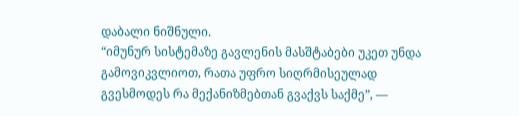დაბალი ნიშნული.
“იმუნურ სისტემაზე გავლენის მასშტაბები უკეთ უნდა გამოვიკვლიოთ, რათა უფრო სიღრმისეულად გვესმოდეს რა მექანიზმებთან გვაქვს საქმე”, —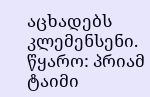აცხადებს კლემენსენი.
წყარო: პრიამ ტაიმი